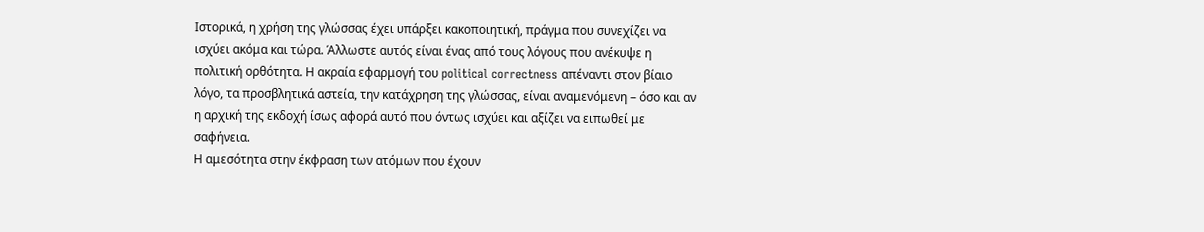Ιστορικά, η χρήση της γλώσσας έχει υπάρξει κακοποιητική, πράγμα που συνεχίζει να ισχύει ακόμα και τώρα. Άλλωστε αυτός είναι ένας από τους λόγους που ανέκυψε η πολιτική ορθότητα. Η ακραία εφαρμογή του political correctness απέναντι στον βίαιο λόγο, τα προσβλητικά αστεία, την κατάχρηση της γλώσσας, είναι αναμενόμενη – όσο και αν η αρχική της εκδοχή ίσως αφορά αυτό που όντως ισχύει και αξίζει να ειπωθεί με σαφήνεια.
Η αμεσότητα στην έκφραση των ατόμων που έχουν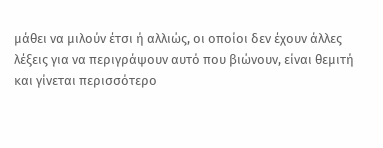μάθει να μιλούν έτσι ή αλλιώς, οι οποίοι δεν έχουν άλλες λέξεις για να περιγράψουν αυτό που βιώνουν, είναι θεμιτή και γίνεται περισσότερο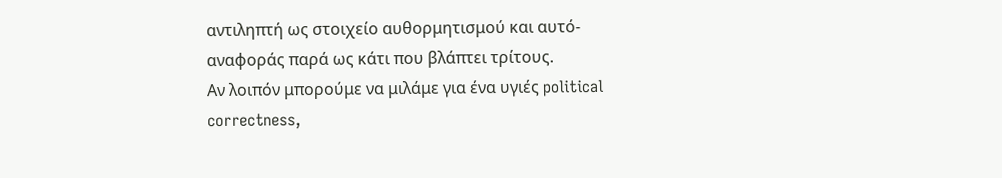αντιληπτή ως στοιχείο αυθορμητισμού και αυτό-αναφοράς παρά ως κάτι που βλάπτει τρίτους.
Αν λοιπόν μπορούμε να μιλάμε για ένα υγιές political correctness,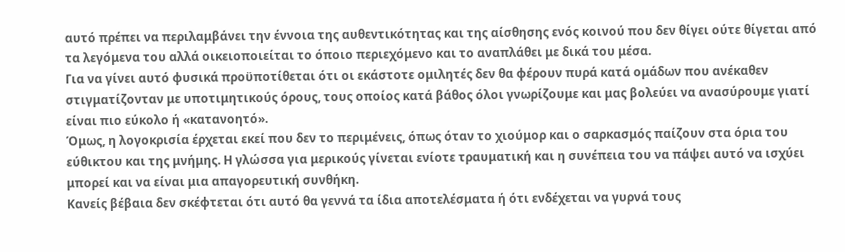αυτό πρέπει να περιλαμβάνει την έννοια της αυθεντικότητας και της αίσθησης ενός κοινού που δεν θίγει ούτε θίγεται από τα λεγόμενα του αλλά οικειοποιείται το όποιο περιεχόμενο και το αναπλάθει με δικά του μέσα.
Για να γίνει αυτό φυσικά προϋποτίθεται ότι οι εκάστοτε ομιλητές δεν θα φέρουν πυρά κατά ομάδων που ανέκαθεν στιγματίζονταν με υποτιμητικούς όρους, τους οποίος κατά βάθος όλοι γνωρίζουμε και μας βολεύει να ανασύρουμε γιατί είναι πιο εύκολο ή «κατανοητό».
Όμως, η λογοκρισία έρχεται εκεί που δεν το περιμένεις, όπως όταν το χιούμορ και ο σαρκασμός παίζουν στα όρια του εύθικτου και της μνήμης. Η γλώσσα για μερικούς γίνεται ενίοτε τραυματική και η συνέπεια του να πάψει αυτό να ισχύει μπορεί και να είναι μια απαγορευτική συνθήκη.
Κανείς βέβαια δεν σκέφτεται ότι αυτό θα γεννά τα ίδια αποτελέσματα ή ότι ενδέχεται να γυρνά τους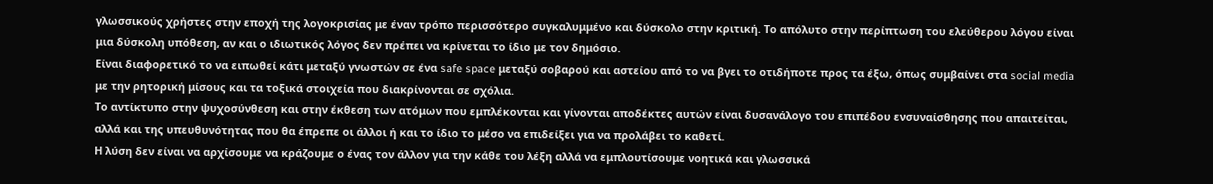γλωσσικούς χρήστες στην εποχή της λογοκρισίας με έναν τρόπο περισσότερο συγκαλυμμένο και δύσκολο στην κριτική. Το απόλυτο στην περίπτωση του ελεύθερου λόγου είναι μια δύσκολη υπόθεση, αν και ο ιδιωτικός λόγος δεν πρέπει να κρίνεται το ίδιο με τον δημόσιο.
Είναι διαφορετικό το να ειπωθεί κάτι μεταξύ γνωστών σε ένα safe space μεταξύ σοβαρού και αστείου από το να βγει το οτιδήποτε προς τα έξω, όπως συμβαίνει στα social media με την ρητορική μίσους και τα τοξικά στοιχεία που διακρίνονται σε σχόλια.
Το αντίκτυπο στην ψυχοσύνθεση και στην έκθεση των ατόμων που εμπλέκονται και γίνονται αποδέκτες αυτών είναι δυσανάλογο του επιπέδου ενσυναίσθησης που απαιτείται, αλλά και της υπευθυνότητας που θα έπρεπε οι άλλοι ή και το ίδιο το μέσο να επιδείξει για να προλάβει το καθετί.
Η λύση δεν είναι να αρχίσουμε να κράζουμε ο ένας τον άλλον για την κάθε του λέξη αλλά να εμπλουτίσουμε νοητικά και γλωσσικά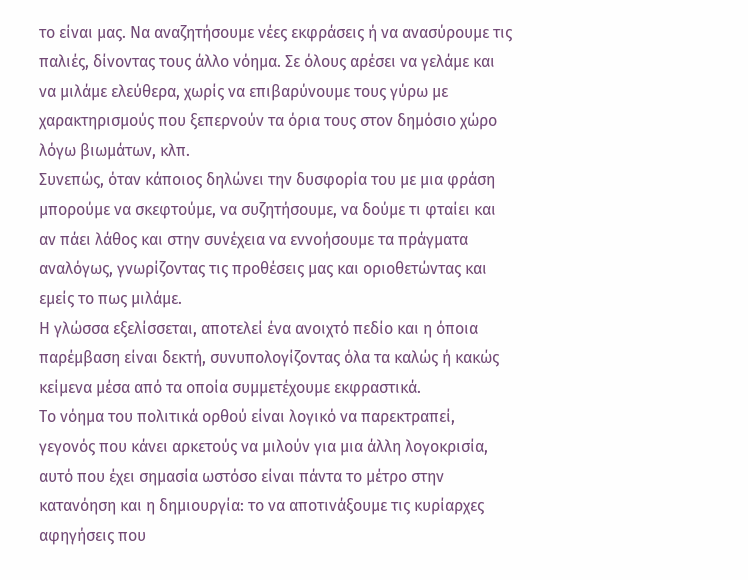το είναι μας. Να αναζητήσουμε νέες εκφράσεις ή να ανασύρουμε τις παλιές, δίνοντας τους άλλο νόημα. Σε όλους αρέσει να γελάμε και να μιλάμε ελεύθερα, χωρίς να επιβαρύνουμε τους γύρω με χαρακτηρισμούς που ξεπερνούν τα όρια τους στον δημόσιο χώρο λόγω βιωμάτων, κλπ.
Συνεπώς, όταν κάποιος δηλώνει την δυσφορία του με μια φράση μπορούμε να σκεφτούμε, να συζητήσουμε, να δούμε τι φταίει και αν πάει λάθος και στην συνέχεια να εννοήσουμε τα πράγματα αναλόγως, γνωρίζοντας τις προθέσεις μας και οριοθετώντας και εμείς το πως μιλάμε.
Η γλώσσα εξελίσσεται, αποτελεί ένα ανοιχτό πεδίο και η όποια παρέμβαση είναι δεκτή, συνυπολογίζοντας όλα τα καλώς ή κακώς κείμενα μέσα από τα οποία συμμετέχουμε εκφραστικά.
Το νόημα του πολιτικά ορθού είναι λογικό να παρεκτραπεί, γεγονός που κάνει αρκετούς να μιλούν για μια άλλη λογοκρισία, αυτό που έχει σημασία ωστόσο είναι πάντα το μέτρο στην κατανόηση και η δημιουργία: το να αποτινάξουμε τις κυρίαρχες αφηγήσεις που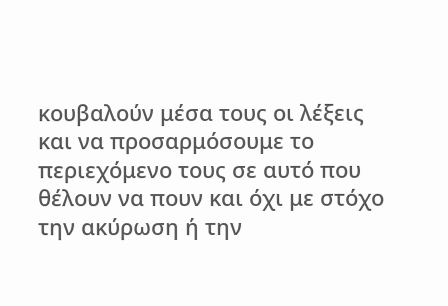κουβαλούν μέσα τους οι λέξεις και να προσαρμόσουμε το περιεχόμενο τους σε αυτό που θέλουν να πουν και όχι με στόχο την ακύρωση ή την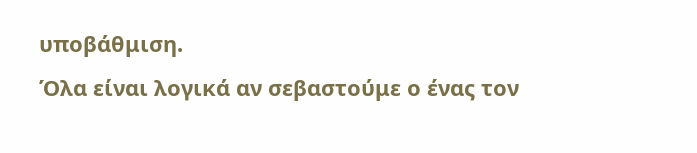υποβάθμιση.
Όλα είναι λογικά αν σεβαστούμε ο ένας τον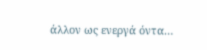άλλον ως ενεργά όντα…